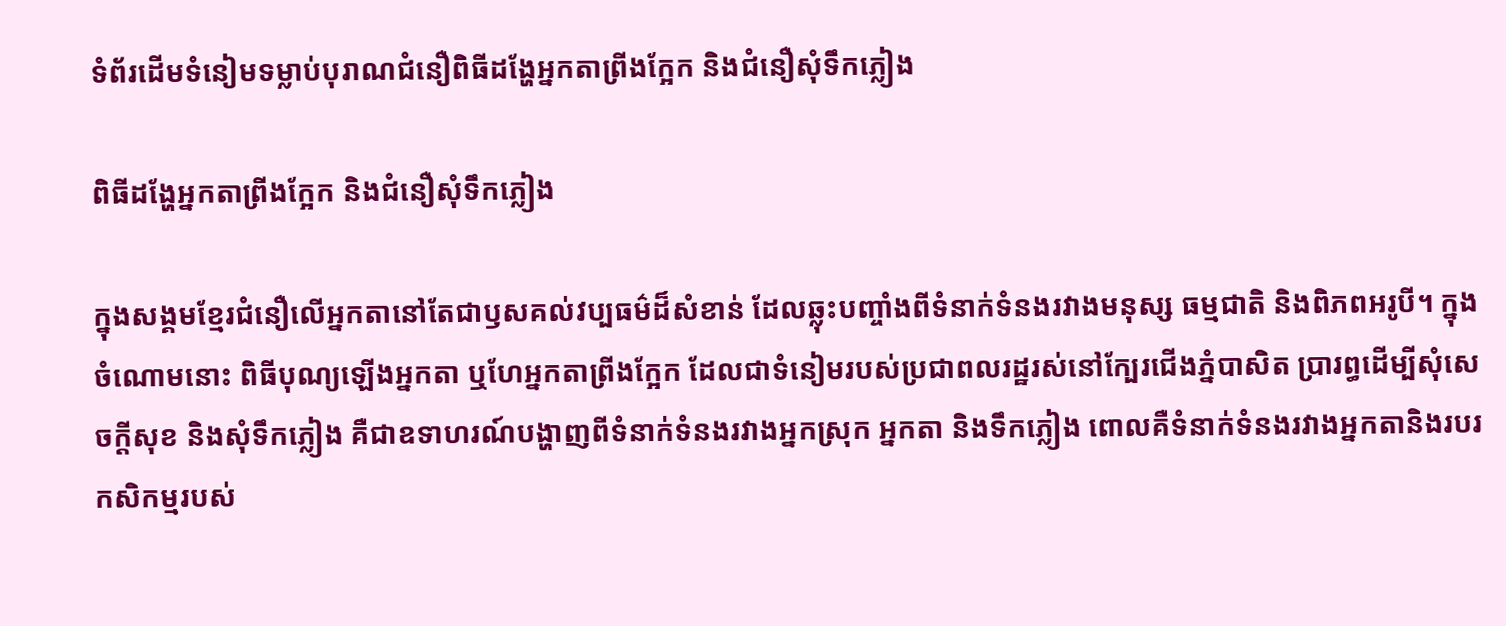ទំព័រដើមទំនៀមទម្លាប់បុរាណជំនឿពិធីដង្ហែអ្នកតាព្រីងក្អែក និងជំនឿសុំទឹកភ្លៀង

ពិធីដង្ហែអ្នកតាព្រីងក្អែក និងជំនឿសុំទឹកភ្លៀង

ក្នុងសង្គមខ្មែរជំនឿលើអ្នកតានៅតែជាឫសគល់វប្បធម៌ដ៏សំខាន់ ដែលឆ្លុះបញ្ចាំងពីទំនាក់ទំនងរវាងមនុស្ស ធម្មជាតិ និងពិភពអរូបី។ ក្នុងចំណោមនោះ ពិធីបុណ្យឡើងអ្នកតា ឬហែអ្នកតាព្រីងក្អែក ដែលជាទំនៀមរបស់ប្រជាពលរដ្ឋរស់នៅក្បែរជើងភ្នំបាសិត ប្រារព្ធដើម្បីសុំសេចក្តីសុខ និងសុំទឹកភ្លៀង គឺជាឧទាហរណ៍បង្ហាញពីទំនាក់ទំនងរវាងអ្នកស្រុក អ្នកតា និងទឹកភ្លៀង ពោលគឺទំនាក់ទំនងរវាងអ្នកតានិងរបរកសិកម្មរបស់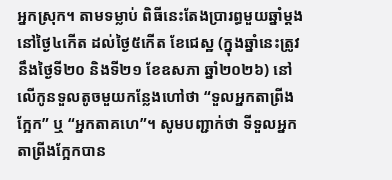អ្នកស្រុក។ តាមទម្លាប់ ពិធីនេះតែងប្រារព្ធមួយឆ្នាំម្តង នៅថ្ងៃ៤កើត ដល់ថ្ងៃ៥កើត ខែជេស្ឋ (ក្នុងឆ្នាំនេះត្រូវនឹងថ្ងៃទី២០ និងទី២១ ខែឧសភា ឆ្នាំ២០២៦) នៅលើកូនទួលតូចមួយកន្លែងហៅថា “ទួលអ្នកតាព្រីងក្អែក” ឬ “អ្នកតាគហេ”។ សូមបញ្ជាក់ថា ទីទួលអ្នកតាព្រីងក្អែកបាន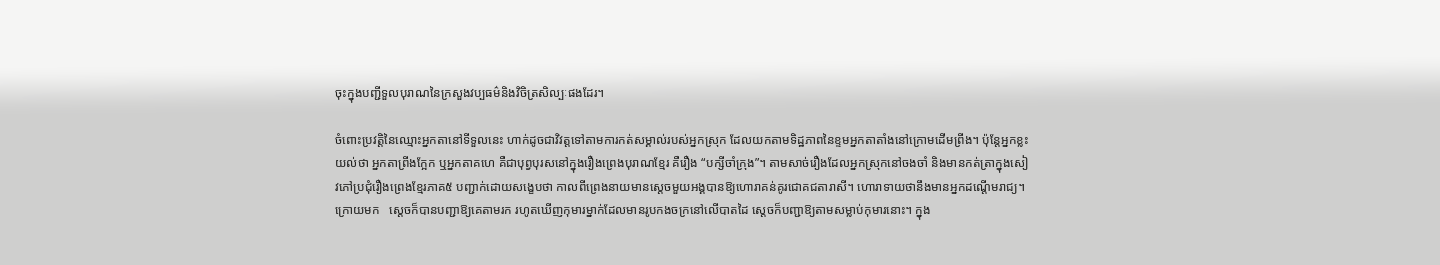ចុះក្នុងបញ្ជីទួលបុរាណនៃក្រសួងវប្បធម៌និងវិចិត្រសិល្បៈផងដែរ។

ចំពោះប្រវត្តិនៃឈ្មោះអ្នកតានៅទីទួលនេះ ហាក់ដូចជាវិវត្តទៅតាមការកត់សម្គាល់របស់អ្នកស្រុក ដែលយកតាមទិដ្ឋភាពនៃខ្ទមអ្នកតាតាំងនៅក្រោមដើមព្រីង។ ប៉ុន្តែអ្នកខ្លះយល់ថា អ្នកតាព្រីងក្អែក ឬអ្នកតាគហេ គឺជាបុព្វបុរសនៅក្នុងរឿងព្រេងបុរាណខ្មែរ គឺរឿង “បក្សីចាំក្រុង”។ តាមសាច់រឿងដែលអ្នកស្រុកនៅចងចាំ និងមានកត់ត្រាក្នុងសៀវភៅប្រជុំរឿងព្រេងខ្មែរភាគ៥ បញ្ជាក់ដោយសង្ខេបថា កាលពីព្រេងនាយមានស្តេចមួយអង្គបានឱ្យហោរាគន់គូរជោគជតារាសី។ ហោរាទាយថានឹងមានអ្នកដណ្តើមរាជ្យ។ ក្រោយមក   ស្តេចក៏បានបញ្ជាឱ្យគេតាមរក រហូតឃើញកុមារម្នាក់ដែលមានរូបកងចក្រនៅលើបាតដៃ ស្តេចក៏បញ្ជាឱ្យតាមសម្លាប់កុមារនោះ។ ក្នុង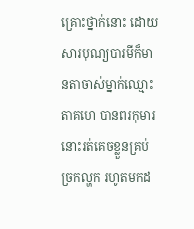គ្រោះថ្នាក់នោះ ដោយសារបុណ្យបារមីក៏មានតាចាស់ម្នាក់ឈ្មោះតាគហេ បានពរកុមារនោះរត់គេចខ្លួនគ្រប់ច្រកល្ហក រហូតមកដ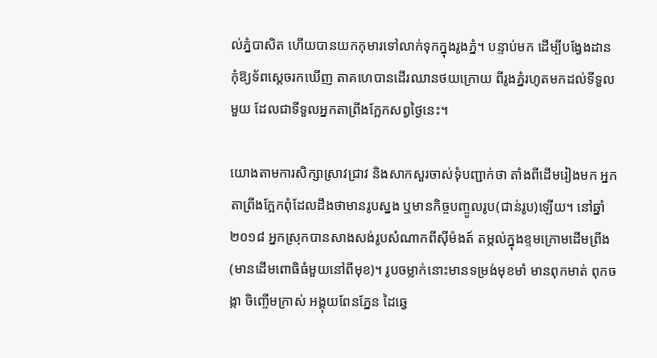ល់ភ្នំបាសិត ហើយបានយកកុមារទៅលាក់ទុកក្នុងរូងភ្នំ។ បន្ទាប់មក ដើម្បីបង្វែងដានកុំឱ្យទ័ពស្តេចរកឃើញ តាគហេបានដើរឈានថយក្រោយ ពីរូងភ្នំរហូតមកដល់ទីទួលមួយ ដែលជាទីទួលអ្នកតាព្រីងក្អែកសព្វថ្ងៃនេះ។

យោងតាមការសិក្សាស្រាវជ្រាវ និងសាកសួរចាស់ទុំបញ្ជាក់ថា តាំងពីដើមរៀងមក អ្នកតាព្រីងក្អែកពុំដែលដឹងថាមានរូបស្នង ឬមានកិច្ចបញ្ចូលរូប(ជាន់រូប)ឡើយ។ នៅឆ្នាំ២០១៨ អ្នកស្រុកបានសាងសង់រូបសំណាកពីស៊ីម៉ងត៍ តម្កល់ក្នុងខ្ទមក្រោមដើមព្រីង (មានដើមពោធិធំមួយនៅពីមុខ)។ រូបចម្លាក់នោះមានទម្រង់មុខមាំ មានពុកមាត់ ពុកចង្កា ចិញ្ចើមក្រាស់ អង្គុយពែនភ្នែន ដៃឆ្វេ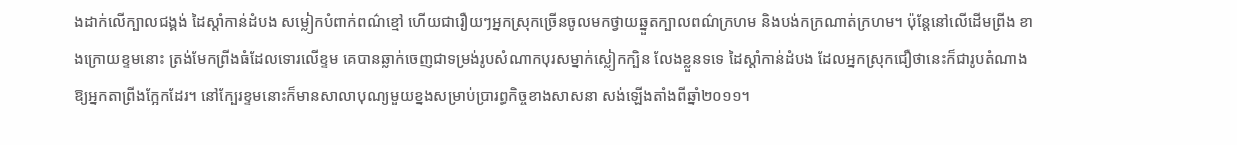ងដាក់លើក្បាលជង្គង់ ដៃស្តាំកាន់ដំបង សម្លៀកបំពាក់ពណ៌ខ្មៅ ហើយជារឿយៗអ្នកស្រុកច្រើនចូលមកថ្វាយឆ្នួតក្បាលពណ៌ក្រហម និងបង់កក្រណាត់ក្រហម។ ប៉ុន្តែនៅលើដើមព្រីង ខាងក្រោយខ្ទមនោះ ត្រង់មែកព្រីងធំដែលទោរលើខ្ទម គេបានឆ្លាក់ចេញជាទម្រង់រូបសំណាកបុរសម្នាក់ស្លៀកក្បិន លែងខ្លួនទទេ ដៃស្តាំកាន់ដំបង ដែលអ្នកស្រុកជឿថានេះក៏ជារូបតំណាងឱ្យអ្នកតាព្រីងក្អែកដែរ។ នៅក្បែរខ្ទមនោះក៏មានសាលាបុណ្យមួយខ្នងសម្រាប់ប្រារព្ធកិច្ចខាងសាសនា សង់ឡើងតាំងពីឆ្នាំ២០១១។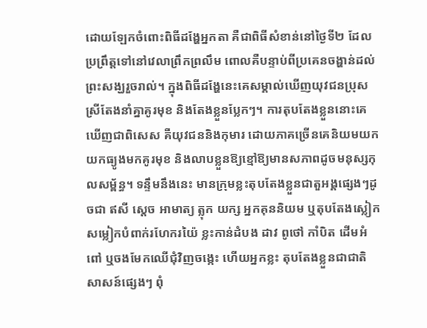ដោយឡែកចំពោះពិធីដង្ហែអ្នកតា គឺជាពិធីសំខាន់នៅថ្ងៃទី២ ដែលប្រព្រឹត្តទៅនៅវេលាព្រឹកព្រលឹម ពោលគឺបន្ទាប់ពីប្រគេនចង្ហាន់ដល់ព្រះសង្ឃរួចរាល់។ ក្នុងពិធីដង្ហែនេះគេសម្គាល់ឃើញយុវជនប្រុសស្រីតែងនាំគ្នាគូរមុខ និងតែងខ្លួនប្លែកៗ។ ការតុបតែងខ្លួននោះគេឃើញជាពិសេស គឺយុវជននិងកុមារ ដោយភាគច្រើនគេនិយមយកយកធ្យូងមកគូរមុខ និងលាបខ្លួនឱ្យខ្មៅឱ្យមានសភាពដូចមនុស្សកុលសម្ព័ន្ធ។ ទន្ទឹមនឹងនេះ មានក្រុមខ្លះតុបតែងខ្លួនជាតួអង្គផ្សេងៗដូចជា ឥសី ស្តេច អាមាត្យ ត្លុក យក្ស អ្នកគុននិយម ឬតុបតែងស្លៀកសម្លៀកបំពាក់រហែករយ៉ៃ ខ្លះកាន់ដំបង ដាវ ពូថៅ កាំបិត ដើមអំពៅ ឬចងមែកឈើជុំវិញចង្កេះ ហើយអ្នកខ្លះ តុបតែងខ្លួនជាជាតិសាសន៍ផ្សេងៗ ពុំ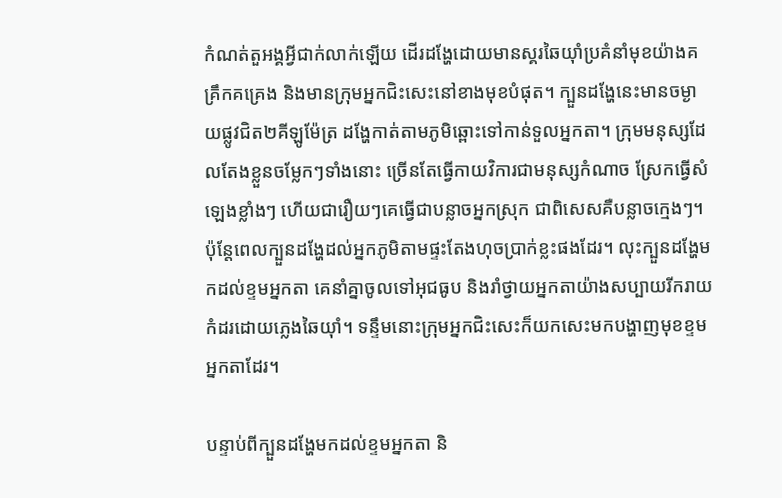កំណត់តួអង្គអ្វីជាក់លាក់ឡើយ ដើរដង្ហែដោយមានស្គរឆៃយ៉ាំប្រគំនាំមុខយ៉ាងគគ្រឹកគគ្រេង និងមានក្រុមអ្នកជិះសេះនៅខាងមុខបំផុត។ ក្បួនដង្ហែនេះមានចម្ងាយផ្លូវជិត២គីឡូម៉ែត្រ ដង្ហែកាត់តាមភូមិឆ្ពោះទៅកាន់ទួលអ្នកតា។ ក្រុមមនុស្សដែលតែងខ្លួនចម្លែកៗទាំងនោះ ច្រើនតែធ្វើកាយវិការជាមនុស្សកំណាច ស្រែកធ្វើសំឡេងខ្លាំងៗ ហើយជារឿយៗគេធ្វើជាបន្លាចអ្នកស្រុក ជាពិសេសគឺបន្លាចក្មេងៗ។ ប៉ុន្តែពេលក្បួនដង្ហែដល់អ្នកភូមិតាមផ្ទះតែងហុចប្រាក់ខ្លះផងដែរ។ លុះក្បួនដង្ហែមកដល់ខ្ទមអ្នកតា គេនាំគ្នាចូលទៅអុជធូប និងរាំថ្វាយអ្នកតាយ៉ាងសប្បាយរីករាយកំដរដោយភ្លេងឆៃយ៉ាំ។ ទន្ទឹមនោះក្រុមអ្នកជិះសេះក៏យកសេះមកបង្ហាញមុខខ្ទមអ្នកតាដែរ។

បន្ទាប់ពីក្បួនដង្ហែមកដល់ខ្ទមអ្នកតា និ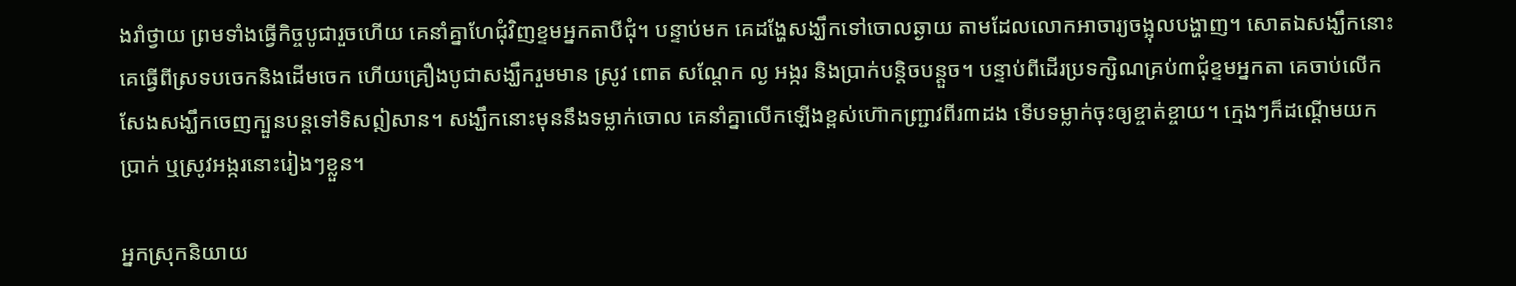ងរាំថ្វាយ ព្រមទាំងធ្វើកិច្ចបូជារួចហើយ គេនាំគ្នាហែជុំវិញខ្ទមអ្នកតាបីជុំ។ បន្ទាប់មក គេដង្ហែសង្ឃឹកទៅចោលឆ្ងាយ តាមដែលលោកអាចារ្យចង្អុលបង្ហាញ។ សោតឯសង្ឃឹកនោះគេធ្វើពីស្រទបចេកនិងដើមចេក ហើយគ្រឿងបូជាសង្ឃឹករួមមាន ស្រូវ ពោត សណ្តែក ល្ង អង្ករ និងប្រាក់បន្តិចបន្តួច។ បន្ទាប់ពីដើរប្រទក្សិណគ្រប់៣ជុំខ្ទមអ្នកតា គេចាប់លើកសែងសង្ឃឹកចេញក្បួនបន្តទៅទិសឦសាន។ សង្ឃឹកនោះមុននឹងទម្លាក់ចោល គេនាំគ្នាលើកឡើងខ្ពស់ហ៊ោកញ្ជ្រាវពីរ៣ដង ទើបទម្លាក់ចុះឲ្យខ្ចាត់ខ្ចាយ។ ក្មេងៗក៏ដណ្តើមយកប្រាក់ ឬស្រូវអង្ករនោះរៀងៗខ្លួន។

អ្នកស្រុកនិយាយ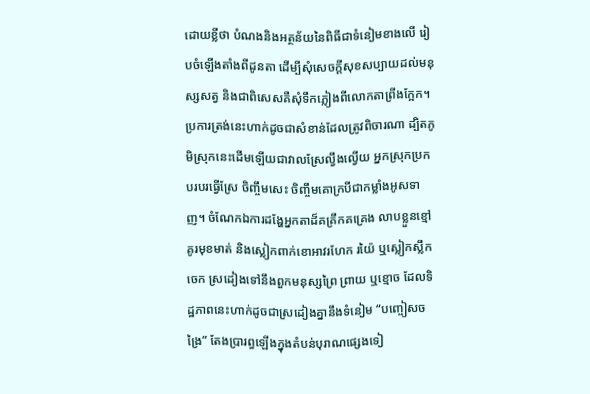ដោយខ្លីថា បំណងនិងអត្ថន័យនៃពិធីជាទំនៀមខាងលើ រៀបចំឡើងតាំងពីដូនតា ដើម្បីសុំសេចក្តីសុខសប្បាយដល់មនុស្សសត្វ និងជាពិសេសគឺសុំទឹកភ្លៀងពីលោកតាព្រីងក្អែក។ ប្រការត្រង់នេះហាក់ដូចជាសំខាន់ដែលត្រូវពិចារណា ដ្បិតភូមិស្រុកនេះដើមឡើយជាវាលស្រែល្វឹងល្វើយ អ្នកស្រុកប្រកបរបរធ្វើស្រែ ចិញ្ចឹមសេះ ចិញ្ចឹមគោក្របីជាកម្លាំងអូសទាញ។ ចំណែកឯការដង្ហែអ្នកតាដ៏គគ្រឹកគគ្រេង លាបខ្លួនខ្មៅ គូរមុខមាត់ និងស្លៀកពាក់ខោអាវរហែក រយ៉ៃ ឬស្លៀកស្លឹកចេក ស្រដៀងទៅនឹងពួកមនុស្សព្រៃ ព្រាយ ឬខ្មោច ដែលទិដ្ឋភាពនេះហាក់ដូចជាស្រដៀងគ្នានឹងទំនៀម “បញ្ចៀសចង្រៃ” តែងប្រារព្ធឡើងក្នុងតំបន់បុរាណផ្សេងទៀ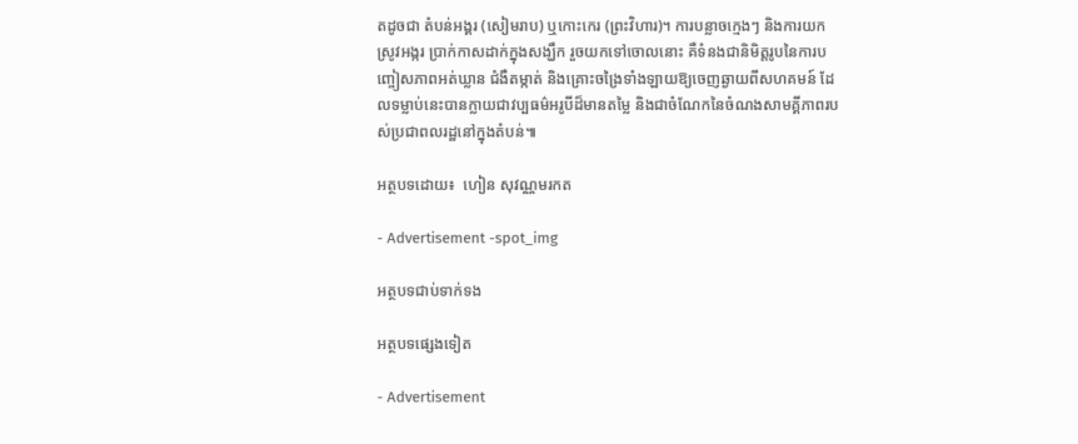តដូចជា តំបន់អង្គរ (សៀមរាប) ឬកោះកេរ (ព្រះវិហារ)។ ការបន្លាចក្មេងៗ និងការយកស្រូវអង្ករ ប្រាក់កាសដាក់ក្នុងសង្ឃឹក រួចយកទៅចោលនោះ គឺទំនងជានិមិត្តរូបនៃការបញ្ចៀសភាពអត់ឃ្លាន ជំងឺតម្កាត់ និងគ្រោះចង្រៃទាំងឡាយឱ្យចេញឆ្ងាយពីសហគមន៍ ដែលទម្លាប់នេះបានក្លាយជាវប្បធម៌អរូបីដ៏មានតម្លៃ និងជាចំណែកនៃចំណងសាមគ្គីភាពរបស់ប្រជាពលរដ្ឋនៅក្នុងតំបន់៕

អត្ថបទដោយ៖  ហៀន សុវណ្ណមរកត

- Advertisement -spot_img

អត្ថបទជាប់ទាក់ទង

អត្ថបទផ្សេងទៀត

- Advertisement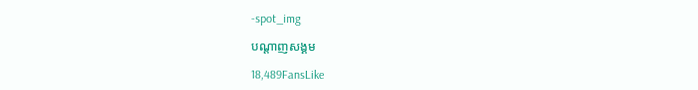-spot_img

បណ្ដាញសង្គម

18,489FansLike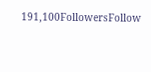191,100FollowersFollow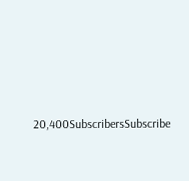20,400SubscribersSubscribe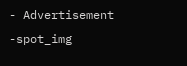- Advertisement -spot_img